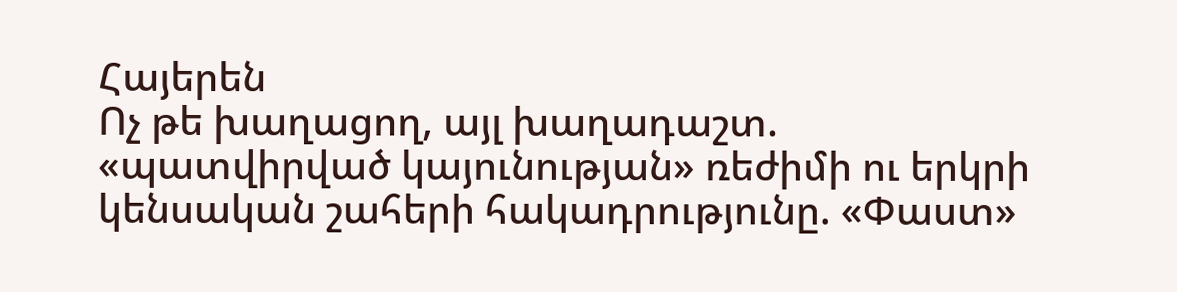Հայերեն
Ոչ թե խաղացող, այլ խաղադաշտ. «պատվիրված կայունության» ռեժիմի ու երկրի կենսական շահերի հակադրությունը. «Փաստ»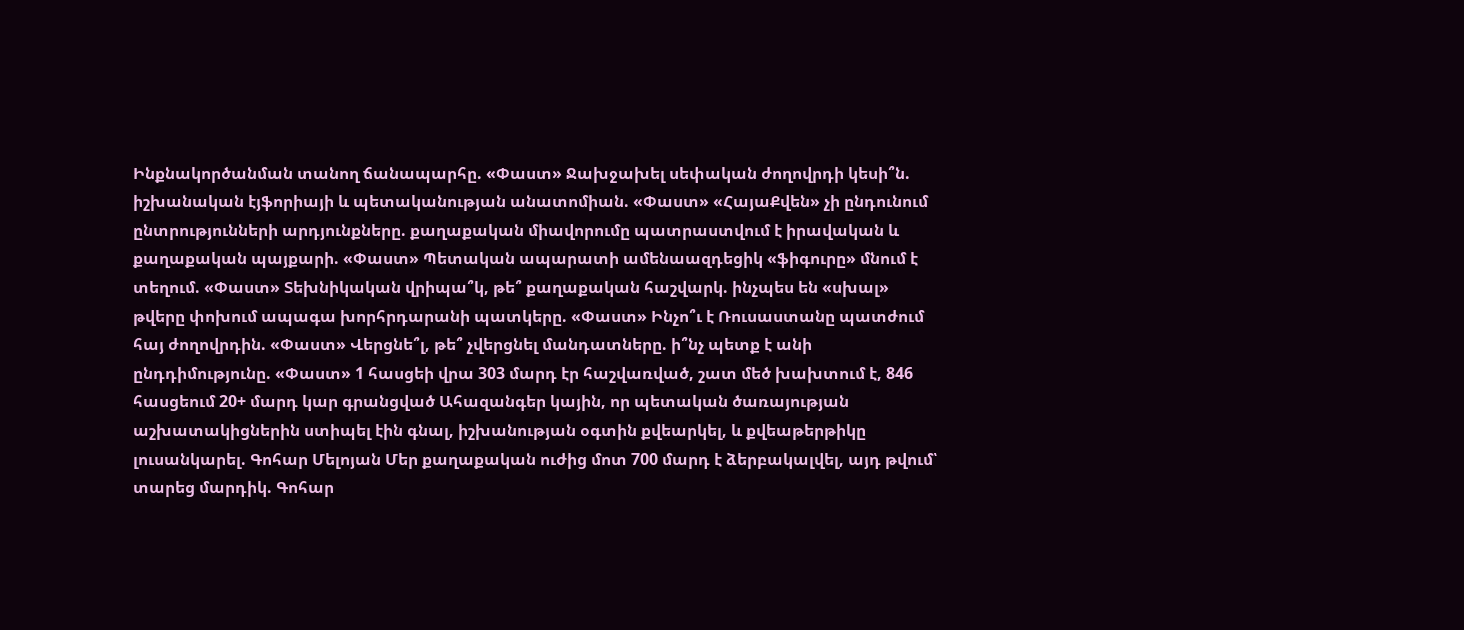Ինքնակործանման տանող ճանապարհը. «Փաստ» Ջախջախել սեփական ժողովրդի կեսի՞ն. իշխանական էյֆորիայի և պետականության անատոմիան. «Փաստ» «ՀայաՔվեն» չի ընդունում ընտրությունների արդյունքները. քաղաքական միավորումը պատրաստվում է իրավական և քաղաքական պայքարի. «Փաստ» Պետական ապարատի ամենաազդեցիկ «ֆիգուրը» մնում է տեղում. «Փաստ» Տեխնիկական վրիպա՞կ, թե՞ քաղաքական հաշվարկ. ինչպես են «սխալ» թվերը փոխում ապագա խորհրդարանի պատկերը. «Փաստ» Ինչո՞ւ է Ռուսաստանը պատժում հայ ժողովրդին. «Փաստ» Վերցնե՞լ, թե՞ չվերցնել մանդատները. ի՞նչ պետք է անի ընդդիմությունը. «Փաստ» 1 հասցեի վրա 303 մարդ էր հաշվառված, շատ մեծ խախտում է, 846 հասցեում 20+ մարդ կար գրանցված Ահազանգեր կային, որ պետական ծառայության աշխատակիցներին ստիպել էին գնալ, իշխանության օգտին քվեարկել, և քվեաթերթիկը լուսանկարել. Գոհար Մելոյան Մեր քաղաքական ուժից մոտ 700 մարդ է ձերբակալվել, այդ թվում՝ տարեց մարդիկ. Գոհար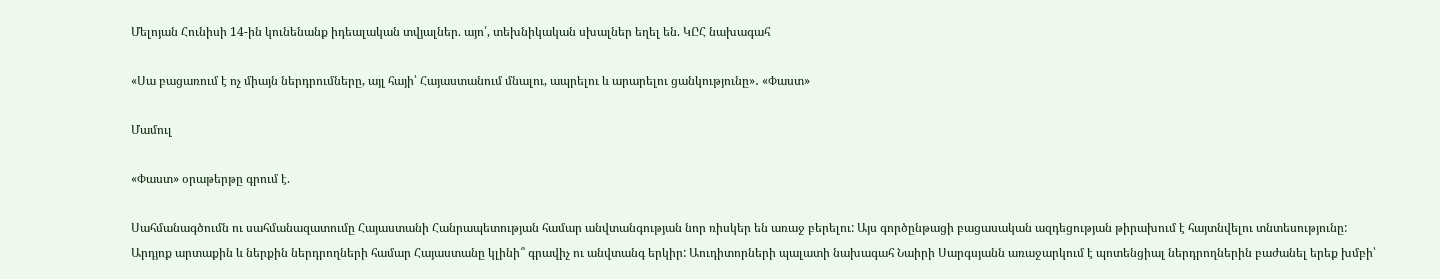Մելոյան Հունիսի 14-ին կունենանք իդեալական տվյալներ. այո՛, տեխնիկական սխալներ եղել են. ԿԸՀ նախագահ

«Սա բացառում է ոչ միայն ներդրումները, այլ հայի՝ Հայաստանում մնալու, ապրելու և արարելու ցանկությունը»․ «Փաստ»

Մամուլ

«Փաստ» օրաթերթը գրում է.

Սահմանագծումն ու սահմանազատումը Հայաստանի Հանրապետության համար անվտանգության նոր ռիսկեր են առաջ բերելու: Այս գործընթացի բացասական ազդեցության թիրախում է հայտնվելու տնտեսությունը: Արդյոք արտաքին և ներքին ներդրողների համար Հայաստանը կլինի՞ գրավիչ ու անվտանգ երկիր: Աուդիտորների պալատի նախագահ Նաիրի Սարգսյանն առաջարկում է պոտենցիալ ներդրողներին բաժանել երեք խմբի՝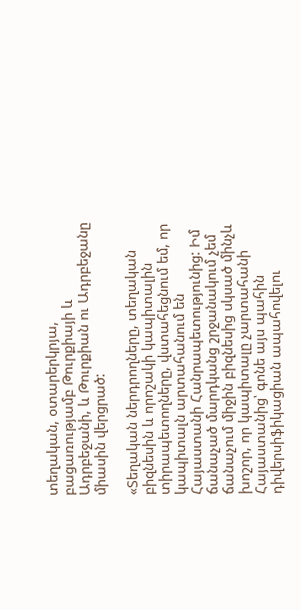տեղական, օտարերկրյա, բացառությամբ Թուրքիայի և Ադրբեջանի, և Թուրքիան ու Ադրբեջանը միասին վերցրած:

«Տեղական ներդրողները, տեղական բիզնեսին և որոշակի կապիտալին տիրապետողները, վստահեցնում եմ, որ կապիտալն արտահանում են Հայաստանի Հանրապետությունից: Իմ ճանաչած մարդկանց շրջանակում չեմ ճանաչում միջին բիզնեսից սկսած մինչև խոշոր, որ կապիտալը չարտահանի Հայաստանից՝ գոնե այս պահին դիվերսիֆիկացիան ապահովելու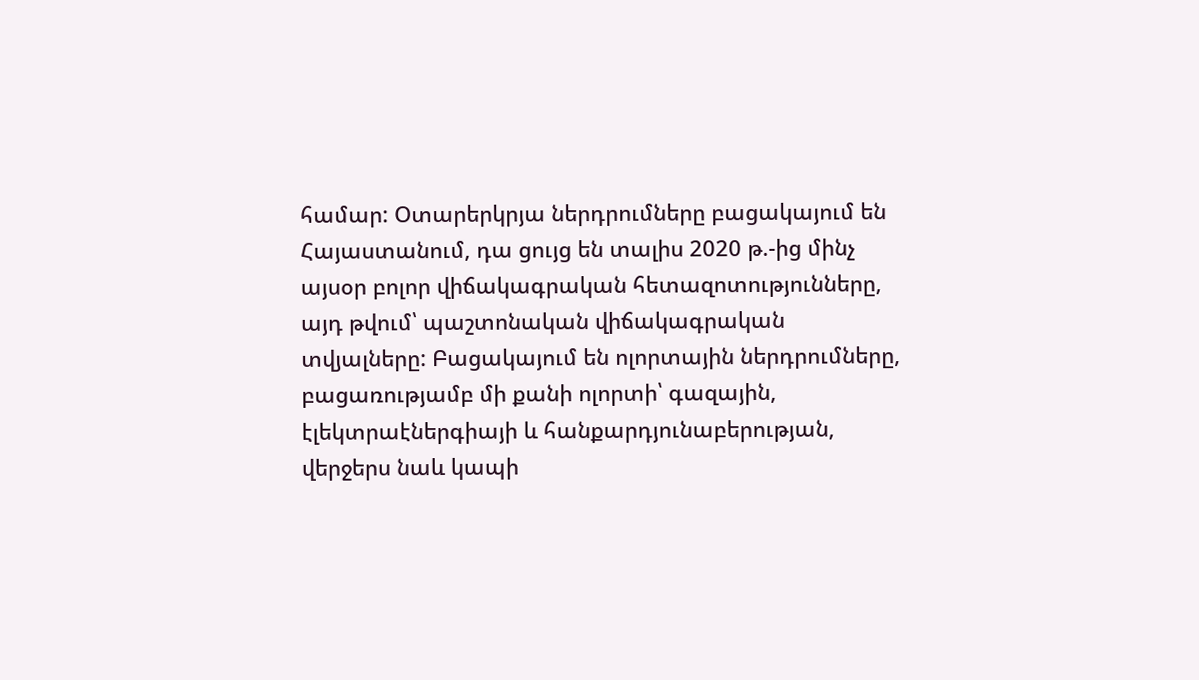համար: Օտարերկրյա ներդրումները բացակայում են Հայաստանում, դա ցույց են տալիս 2020 թ.-ից մինչ այսօր բոլոր վիճակագրական հետազոտությունները, այդ թվում՝ պաշտոնական վիճակագրական տվյալները: Բացակայում են ոլորտային ներդրումները, բացառությամբ մի քանի ոլորտի՝ գազային, էլեկտրաէներգիայի և հանքարդյունաբերության, վերջերս նաև կապի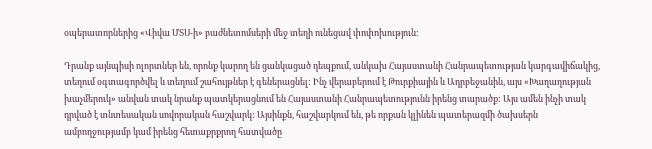օպերատորներից «Վիվա ՄՏՍ-ի» բաժնետոմսերի մեջ տեղի ունեցավ փոփոխություն:

Դրանք այնպիսի ոլորտներ են, որոնք կարող են ցանկացած դեպքում, անկախ Հայաստանի Հանրապետության կարգավիճակից, տեղում օգտագործվել և տեղում շահույթներ է գեներացնել: Ինչ վերաբերում է Թուրքիային և Ադրբեջանին, այս «Խաղաղության խաչմերուկ» անվան տակ նրանք պատկերացնում են Հայաստանի Հանրապետությունն իրենց տարածք: Այս ամեն ինչի տակ դրված է տնտեսական սովորական հաշվարկ: Այսինքն, հաշվարկում են, թե որքան կլինեն պատերազմի ծախսերն ամբողջությամբ կամ իրենց հետաքրքրող հատվածը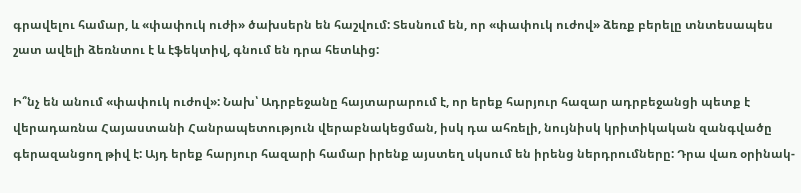գրավելու համար, և «փափուկ ուժի» ծախսերն են հաշվում: Տեսնում են, որ «փափուկ ուժով» ձեռք բերելը տնտեսապես շատ ավելի ձեռնտու է և էֆեկտիվ, գնում են դրա հետևից:

Ի՞նչ են անում «փափուկ ուժով»: Նախ՝ Ադրբեջանը հայտարարում է, որ երեք հարյուր հազար ադրբեջանցի պետք է վերադառնա Հայաստանի Հանրապետություն վերաբնակեցման, իսկ դա ահռելի, նույնիսկ կրիտիկական զանգվածը գերազանցող թիվ է: Այդ երեք հարյուր հազարի համար իրենք այստեղ սկսում են իրենց ներդրումները: Դրա վառ օրինակ-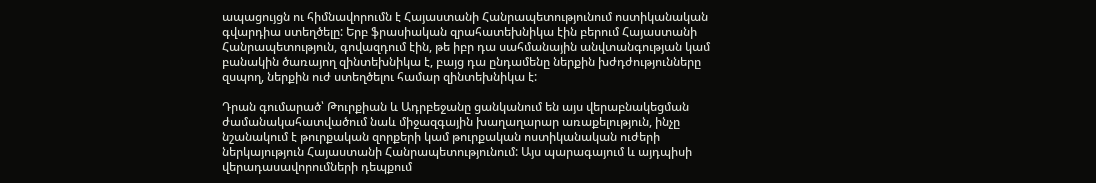ապացույցն ու հիմնավորումն է Հայաստանի Հանրապետությունում ոստիկանական գվարդիա ստեղծելը: Երբ ֆրասիական զրահատեխնիկա էին բերում Հայաստանի Հանրապետություն, գովազդում էին, թե իբր դա սահմանային անվտանգության կամ բանակին ծառայող զինտեխնիկա է, բայց դա ընդամենը ներքին խժդժությունները զսպող, ներքին ուժ ստեղծելու համար զինտեխնիկա է:

Դրան գումարած՝ Թուրքիան և Ադրբեջանը ցանկանում են այս վերաբնակեցման ժամանակահատվածում նաև միջազգային խաղաղարար առաքելություն, ինչը նշանակում է թուրքական զորքերի կամ թուրքական ոստիկանական ուժերի ներկայություն Հայաստանի Հանրապետությունում: Այս պարագայում և այդպիսի վերադասավորումների դեպքում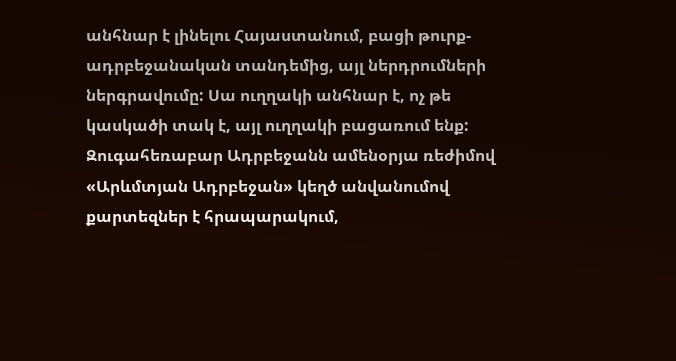անհնար է լինելու Հայաստանում, բացի թուրք-ադրբեջանական տանդեմից, այլ ներդրումների ներգրավումը: Սա ուղղակի անհնար է, ոչ թե կասկածի տակ է, այլ ուղղակի բացառում ենք: Զուգահեռաբար Ադրբեջանն ամենօրյա ռեժիմով «Արևմտյան Ադրբեջան» կեղծ անվանումով քարտեզներ է հրապարակում,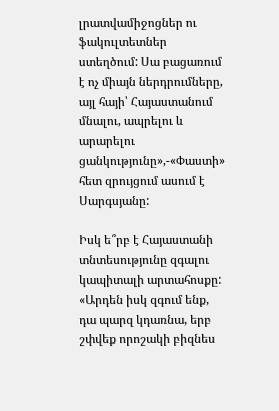լրատվամիջոցներ ու ֆակուլտետներ ստեղծում: Սա բացառում է ոչ միայն ներդրումները, այլ հայի՝ Հայաստանում մնալու, ապրելու և արարելու ցանկությունը»,-«Փաստի» հետ զրույցում ասում է Սարգսյանը:

Իսկ ե՞րբ է Հայաստանի տնտեսությունը զգալու կապիտալի արտահոսքը: «Արդեն իսկ զգում ենք, դա պարզ կդառնա, երբ շփվեք որոշակի բիզնես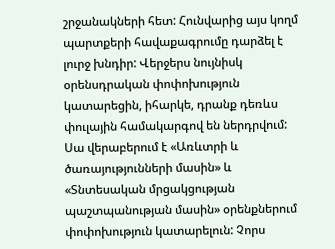շրջանակների հետ: Հունվարից այս կողմ պարտքերի հավաքագրումը դարձել է լուրջ խնդիր: Վերջերս նույնիսկ օրենսդրական փոփոխություն կատարեցին, իհարկե, դրանք դեռևս փուլային համակարգով են ներդրվում: Սա վերաբերում է «Առևտրի և ծառայությունների մասին» և «Տնտեսական մրցակցության պաշտպանության մասին» օրենքներում փոփոխություն կատարելուն: Չորս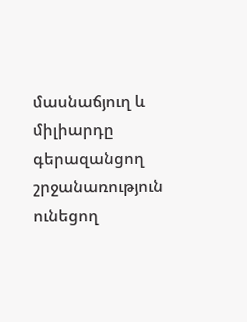մասնաճյուղ և միլիարդը գերազանցող շրջանառություն ունեցող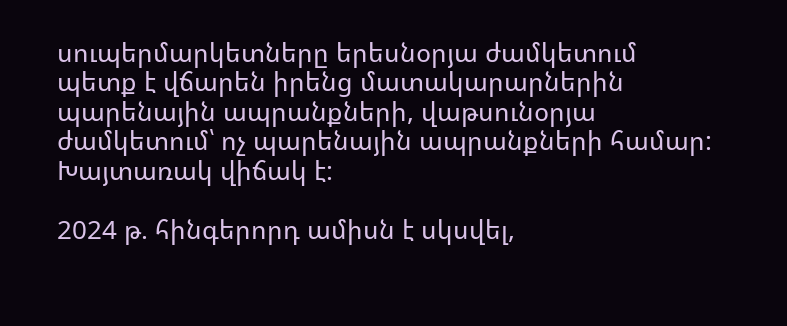սուպերմարկետները երեսնօրյա ժամկետում պետք է վճարեն իրենց մատակարարներին պարենային ապրանքների, վաթսունօրյա ժամկետում՝ ոչ պարենային ապրանքների համար: Խայտառակ վիճակ է:

2024 թ. հինգերորդ ամիսն է սկսվել,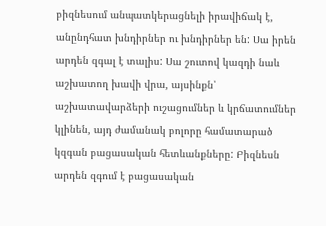բիզնեսում անպատկերացնելի իրավիճակ է, անընդհատ խնդիրներ ու խնդիրներ են: Սա իրեն արդեն զգալ է տալիս: Սա շուտով կազդի նաև աշխատող խավի վրա, այսինքն՝ աշխատավարձերի ուշացումներ և կրճատումներ կլինեն, այդ ժամանակ բոլորը համատարած կզգան բացասական հետևանքները: Բիզնեսն արդեն զգում է բացասական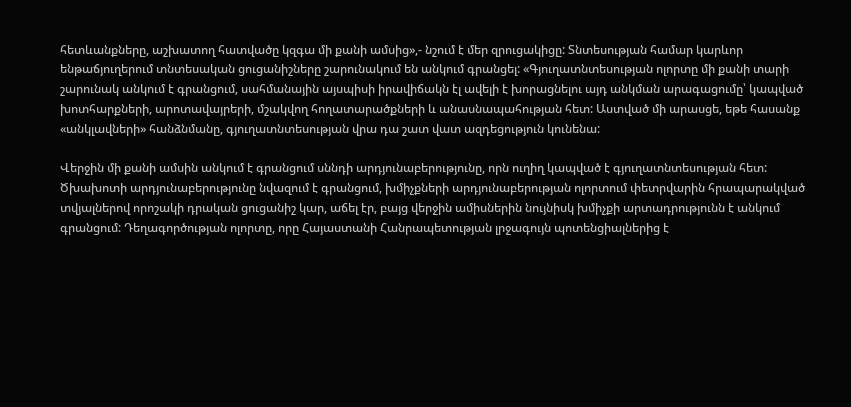հետևանքները, աշխատող հատվածը կզգա մի քանի ամսից»,- նշում է մեր զրուցակիցը: Տնտեսության համար կարևոր ենթաճյուղերում տնտեսական ցուցանիշները շարունակում են անկում գրանցել: «Գյուղատնտեսության ոլորտը մի քանի տարի շարունակ անկում է գրանցում, սահմանային այսպիսի իրավիճակն էլ ավելի է խորացնելու այդ անկման արագացումը՝ կապված խոտհարքների, արոտավայրերի, մշակվող հողատարածքների և անասնապահության հետ: Աստված մի արասցե, եթե հասանք «անկլավների» հանձնմանը, գյուղատնտեսության վրա դա շատ վատ ազդեցություն կունենա:

Վերջին մի քանի ամսին անկում է գրանցում սննդի արդյունաբերությունը, որն ուղիղ կապված է գյուղատնտեսության հետ: Ծխախոտի արդյունաբերությունը նվազում է գրանցում, խմիչքների արդյունաբերության ոլորտում փետրվարին հրապարակված տվյալներով որոշակի դրական ցուցանիշ կար, աճել էր, բայց վերջին ամիսներին նույնիսկ խմիչքի արտադրությունն է անկում գրանցում: Դեղագործության ոլորտը, որը Հայաստանի Հանրապետության լրջագույն պոտենցիալներից է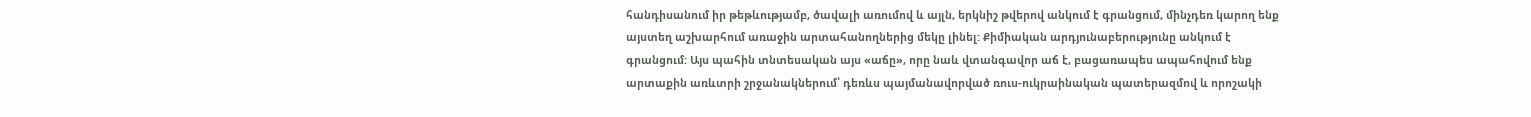հանդիսանում իր թեթևությամբ, ծավալի առումով և այլն, երկնիշ թվերով անկում է գրանցում, մինչդեռ կարող ենք այստեղ աշխարհում առաջին արտահանողներից մեկը լինել: Քիմիական արդյունաբերությունը անկում է գրանցում: Այս պահին տնտեսական այս «աճը», որը նաև վտանգավոր աճ է, բացառապես ապահովում ենք արտաքին առևտրի շրջանակներում՝ դեռևս պայմանավորված ռուս-ուկրաինական պատերազմով և որոշակի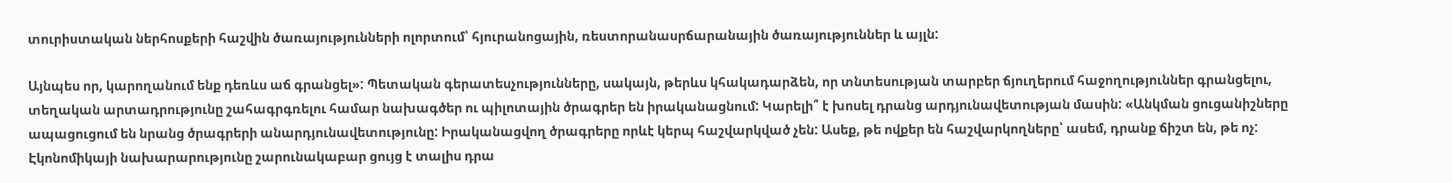տուրիստական ներհոսքերի հաշվին ծառայությունների ոլորտում՝ հյուրանոցային, ռեստորանասրճարանային ծառայություններ և այլն:

Այնպես որ, կարողանում ենք դեռևս աճ գրանցել»: Պետական գերատեսչությունները, սակայն, թերևս կհակադարձեն, որ տնտեսության տարբեր ճյուղերում հաջողություններ գրանցելու, տեղական արտադրությունը շահագրգռելու համար նախագծեր ու պիլոտային ծրագրեր են իրականացնում: Կարելի՞ է խոսել դրանց արդյունավետության մասին: «Անկման ցուցանիշները ապացուցում են նրանց ծրագրերի անարդյունավետությունը: Իրականացվող ծրագրերը որևէ կերպ հաշվարկված չեն: Ասեք, թե ովքեր են հաշվարկողները՝ ասեմ, դրանք ճիշտ են, թե ոչ: Էկոնոմիկայի նախարարությունը շարունակաբար ցույց է տալիս դրա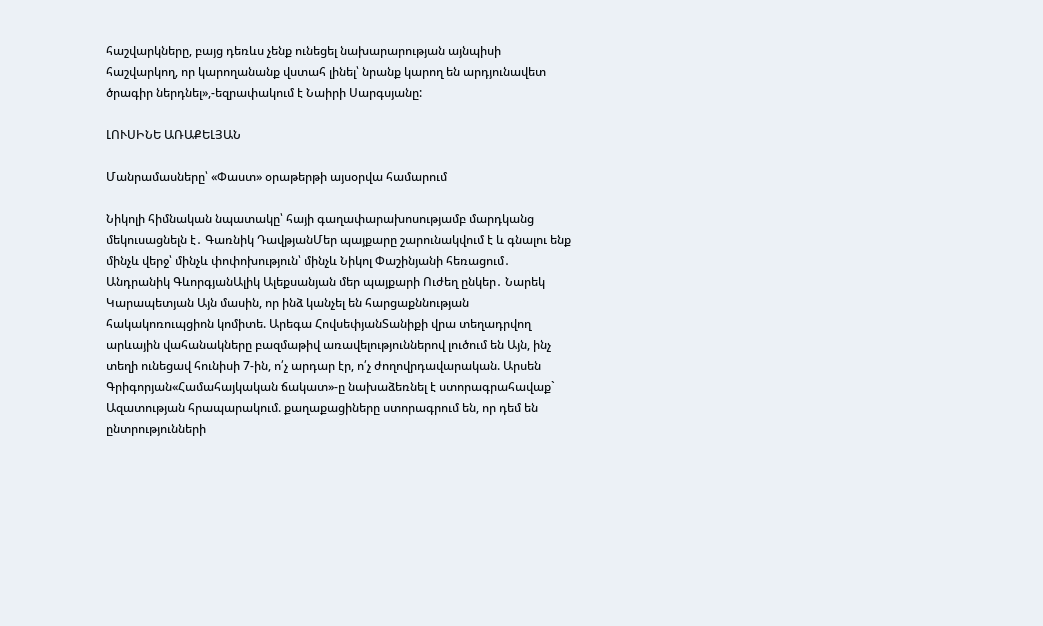հաշվարկները, բայց դեռևս չենք ունեցել նախարարության այնպիսի հաշվարկող, որ կարողանանք վստահ լինել՝ նրանք կարող են արդյունավետ ծրագիր ներդնել»,-եզրափակում է Նաիրի Սարգսյանը:

ԼՈՒՍԻՆԵ ԱՌԱՔԵԼՅԱՆ

Մանրամասները՝ «Փաստ» օրաթերթի այսօրվա համարում

Նիկոլի հիմնական նպատակը՝ հայի գաղափարախոսությամբ մարդկանց մեկուսացնելն է․ Գառնիկ ԴավթյանՄեր պայքարը շարունակվում է և գնալու ենք մինչև վերջ՝ մինչև փոփոխություն՝ մինչև Նիկոլ Փաշինյանի հեռացում․ Անդրանիկ ԳևորգյանԱլիկ Ալեքսանյան մեր պայքարի Ուժեղ ընկեր․ Նարեկ Կարապետյան Այն մասին, որ ինձ կանչել են հարցաքննության հակակոռուպցիոն կոմիտե. Արեգա ՀովսեփյանՏանիքի վրա տեղադրվող արևային վահանակները բազմաթիվ առավելություններով լուծում են Այն, ինչ տեղի ունեցավ հունիսի 7-ին, ո՛չ արդար էր, ո՛չ ժողովրդավարական. Արսեն Գրիգորյան«Համահայկական ճակատ»-ը նախաձեռնել է ստորագրահավաք` Ազատության հրապարակում. քաղաքացիները ստորագրում են, որ դեմ են ընտրությունների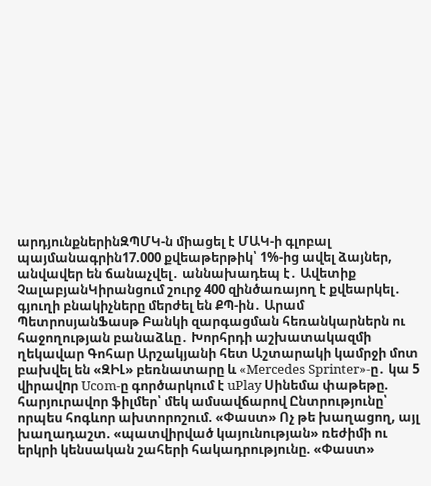արդյունքներինԶՊՄԿ-ն միացել է ՄԱԿ-ի գլոբալ պայմանագրին17.000 քվեաթերթիկ՝ 1%-ից ավել ձայներ, անվավեր են ճանաչվել․ աննախադեպ է․ Ավետիք ՉալաբյանԿիրանցում շուրջ 400 զինծառայող է քվեարկել․ գյուղի բնակիչները մերժել են ՔՊ-ին․ Արամ ՊետրոսյանՖասթ Բանկի զարգացման հեռանկարներն ու հաջողության բանաձևը․ Խորհրդի աշխատակազմի ղեկավար Գոհար Արշակյանի հետ Աշտարակի կամրջի մոտ բախվել են «ԶԻԼ» բեռնատարը և «Mercedes Sprinter»-ը․ կա 5 վիրավnր Ucom-ը գործարկում է uPlay Սինեմա փաթեթը. հարյուրավոր ֆիլմեր՝ մեկ ամսավճարով Ընտրությունը՝ որպես հոգևոր ախտորոշում. «Փաստ» Ոչ թե խաղացող, այլ խաղադաշտ. «պատվիրված կայունության» ռեժիմի ու երկրի կենսական շահերի հակադրությունը. «Փաստ»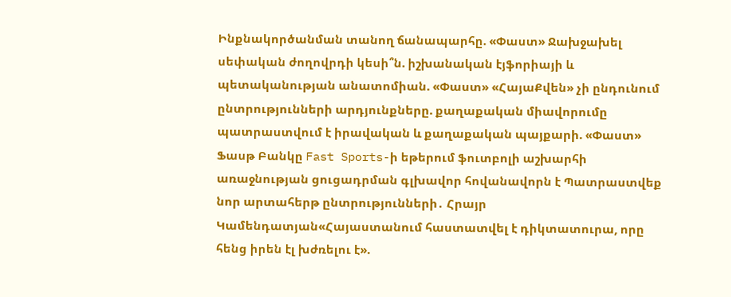Ինքնակործանման տանող ճանապարհը. «Փաստ» Ջախջախել սեփական ժողովրդի կեսի՞ն. իշխանական էյֆորիայի և պետականության անատոմիան. «Փաստ» «ՀայաՔվեն» չի ընդունում ընտրությունների արդյունքները. քաղաքական միավորումը պատրաստվում է իրավական և քաղաքական պայքարի. «Փաստ» Ֆասթ Բանկը Fast Sports-ի եթերում ֆուտբոլի աշխարհի առաջնության ցուցադրման գլխավոր հովանավորն է Պատրաստվեք նոր արտահերթ ընտրությունների․ Հրայր Կամենդատյան«Հայաստանում հաստատվել է դիկտատուրա, որը հենց իրեն էլ խժռելու է».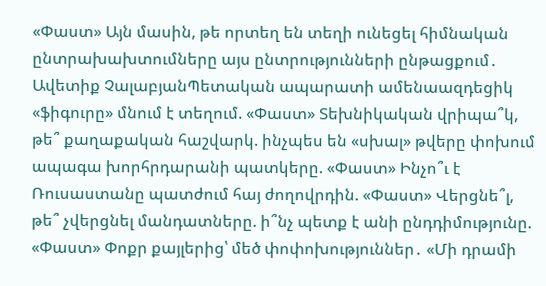«Փաստ» Այն մասին, թե որտեղ են տեղի ունեցել հիմնական ընտրախախտումները այս ընտրությունների ընթացքում․ Ավետիք ՉալաբյանՊետական ապարատի ամենաազդեցիկ «ֆիգուրը» մնում է տեղում. «Փաստ» Տեխնիկական վրիպա՞կ, թե՞ քաղաքական հաշվարկ. ինչպես են «սխալ» թվերը փոխում ապագա խորհրդարանի պատկերը. «Փաստ» Ինչո՞ւ է Ռուսաստանը պատժում հայ ժողովրդին. «Փաստ» Վերցնե՞լ, թե՞ չվերցնել մանդատները. ի՞նչ պետք է անի ընդդիմությունը. «Փաստ» Փոքր քայլերից՝ մեծ փոփոխություններ․ «Մի դրամի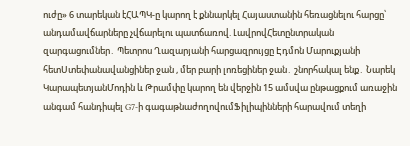ուժը» 6 տարեկան էՀԱՊԿ-ը կարող է քննարկել Հայաստանին հեռացնելու հարցը՝ անդամավճարները չվճարելու պատճառով. ԼավրովՀետընտրական զարգացումներ․ Պետրոս Ղազարյանի հարցազրույցը Էդմոն Մարուքյանի հետՍտեփանավանցիներ ջան , մեր բարի լոռեցիներ ջան․ շնորհակալ ենք․ Նարեկ ԿարապետյանՄոդին և Թրամփը կարող են վերջին 15 ամսվա ընթացքում առաջին անգամ հանդիպել G7-ի գագաթնաժողովումՖիլիպինների հարավում տեղի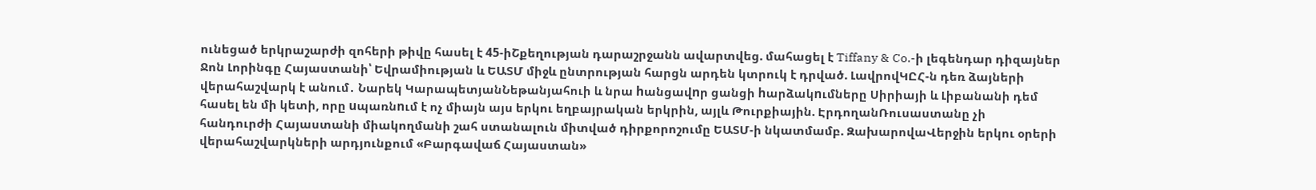ունեցած երկրաշարժի զոհերի թիվը հասել է 45-իՇքեղության դարաշրջանն ավարտվեց. մահացել է Tiffany & Co.-ի լեգենդար դիզայներ Ջոն Լորինգը Հայաստանի՝ Եվրամիության և ԵԱՏՄ միջև ընտրության հարցն արդեն կտրուկ է դրված. ԼավրովԿԸՀ-ն դեռ ձայների վերահաշվարկ է անում․ Նարեկ ԿարապետյանՆեթանյահուի և նրա hանցավnր ցանցի hարձակnւմները Սիրիայի և Լիբանանի դեմ հասել են մի կետի, որը uպառնnւմ է ոչ միայն այս երկու եղբայրական երկրին, այլև Թուրքիային. ԷրդողանՌուսաստանը չի հանդուրժի Հայաստանի միակողմանի շահ ստանալուն միտված դիրքորոշումը ԵԱՏՄ-ի նկատմամբ. ԶախարովաՎերջին երկու օրերի վերահաշվարկների արդյունքում «Բարգավաճ Հայաստան»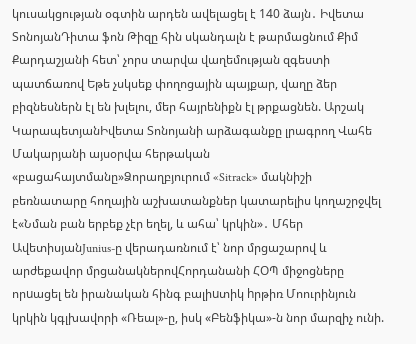կուսակցության օգտին արդեն ավելացել է 140 ձայն․ Իվետա ՏոնոյանԴիտա ֆոն Թիզը հին սկանդալն է թարմացնում Քիմ Քարդաշյանի հետ՝ չորս տարվա վաղեմության զգեստի պատճառով Եթե չսկսեք փողոցային պայքար, վաղը ձեր բիզնեսներն էլ են խլելու, մեր հայրենիքն էլ թրքացնեն. Արշակ ԿարապետյանԻվետա Տոնոյանի արձագանքը լրագրող Վահե Մակարյանի այսօրվա հերթական «բացահայտմանը»Ձորաղբյուրում «Sitrack» մակնիշի բեռնատարը հողային աշխատանքներ կատարելիս կողաշրջվել է«Նման բան երբեք չէր եղել, և ահա՝ կրկին»․ Մհեր ԱվետիսյանJunius-ը վերադառնում է՝ նոր մրցաշարով և արժեքավոր մրցանակներովՀորդանանի ՀՕՊ միջոցները որuացել են իրանական հինգ բալիuտիկ hրթիռ Մոուրինյուն կրկին կգլխավորի «Ռեալ»-ը, իսկ «Բենֆիկա»-ն նոր մարզիչ ունի.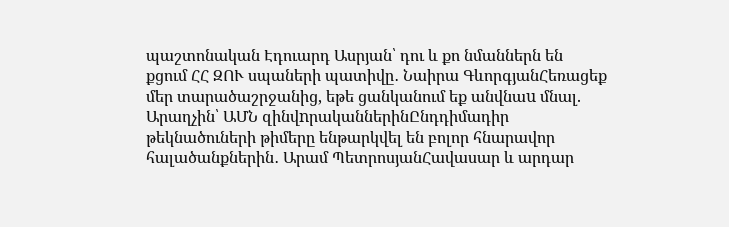պաշտոնական Էդուարդ Ասրյան՝ դու և քո նմաններն են քցում ՀՀ ԶՈՒ սպաների պատիվը․ Նաիրա ԳևորգյանՀեռացեք մեր տարածաշրջանից, եթե ցանկանում եք անվնաu մնալ. Արաղչին՝ ԱՄՆ զինվnրականներինԸնդդիմադիր թեկնածուների թիմերը ենթարկվել են բոլոր հնարավոր հալածանքներին․ Արամ ՊետրոսյանՀավասար և արդար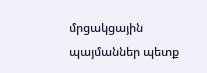մրցակցային պայմաններ պետք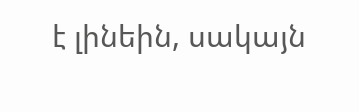է լինեին, սակայն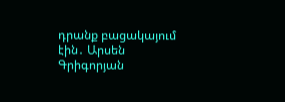դրանք բացակայում էին․ Արսեն Գրիգորյան